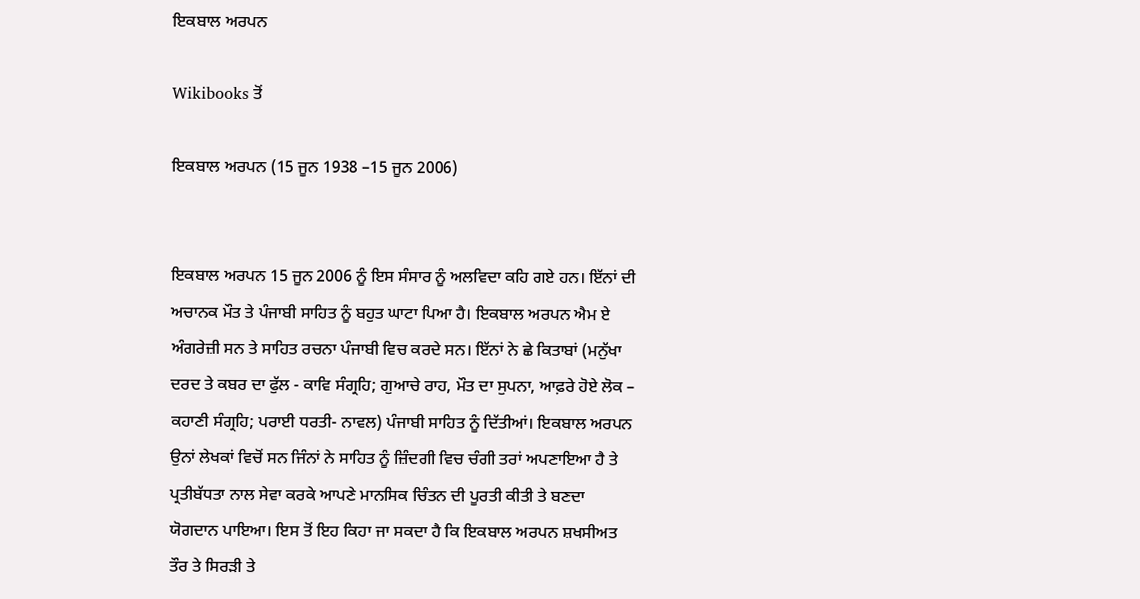ਇਕਬਾਲ ਅਰਪਨ

Wikibooks ਤੋਂ

ਇਕਬਾਲ ਅਰਪਨ (15 ਜੂਨ 1938 –15 ਜੂਨ 2006)


ਇਕਬਾਲ ਅਰਪਨ 15 ਜੂਨ 2006 ਨੂੰ ਇਸ ਸੰਸਾਰ ਨੂੰ ਅਲਵਿਦਾ ਕਹਿ ਗਏ ਹਨ। ਇੱਨਾਂ ਦੀ ਅਚਾਨਕ ਮੌਤ ਤੇ ਪੰਜਾਬੀ ਸਾਹਿਤ ਨੂੰ ਬਹੁਤ ਘਾਟਾ ਪਿਆ ਹੈ। ਇਕਬਾਲ ਅਰਪਨ ਐਮ ਏ ਅੰਗਰੇਜ਼ੀ ਸਨ ਤੇ ਸਾਹਿਤ ਰਚਨਾ ਪੰਜਾਬੀ ਵਿਚ ਕਰਦੇ ਸਨ। ਇੱਨਾਂ ਨੇ ਛੇ ਕਿਤਾਬਾਂ (ਮਨੁੱਖਾ ਦਰਦ ਤੇ ਕਬਰ ਦਾ ਫੁੱਲ - ਕਾਵਿ ਸੰਗ੍ਰਹਿ; ਗੁਆਚੇ ਰਾਹ, ਮੌਤ ਦਾ ਸੁਪਨਾ, ਆਫ਼ਰੇ ਹੋਏ ਲੋਕ – ਕਹਾਣੀ ਸੰਗ੍ਰਹਿ; ਪਰਾਈ ਧਰਤੀ- ਨਾਵਲ) ਪੰਜਾਬੀ ਸਾਹਿਤ ਨੂੰ ਦਿੱਤੀਆਂ। ਇਕਬਾਲ ਅਰਪਨ ਉਨਾਂ ਲੇਖਕਾਂ ਵਿਚੋਂ ਸਨ ਜਿੰਨਾਂ ਨੇ ਸਾਹਿਤ ਨੂੰ ਜ਼ਿੰਦਗੀ ਵਿਚ ਚੰਗੀ ਤਰਾਂ ਅਪਣਾਇਆ ਹੈ ਤੇ ਪ੍ਰਤੀਬੱਧਤਾ ਨਾਲ ਸੇਵਾ ਕਰਕੇ ਆਪਣੇ ਮਾਨਸਿਕ ਚਿੰਤਨ ਦੀ ਪੂਰਤੀ ਕੀਤੀ ਤੇ ਬਣਦਾ ਯੋਗਦਾਨ ਪਾਇਆ। ਇਸ ਤੋਂ ਇਹ ਕਿਹਾ ਜਾ ਸਕਦਾ ਹੈ ਕਿ ਇਕਬਾਲ ਅਰਪਨ ਸ਼ਖਸੀਅਤ ਤੌਰ ਤੇ ਸਿਰੜੀ ਤੇ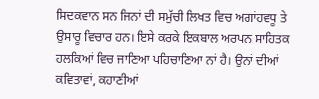ਸਿਦਕਵਾਨ ਸਨ ਜਿਨਾਂ ਦੀ ਸਮੁੱਚੀ ਲਿਖਤ ਵਿਚ ਅਗਾਂਹਵਧੂ ਤੇ ਉਸਾਰੂ ਵਿਚਾਰ ਹਨ। ਇਸੇ ਕਰਕੇ ਇਕਬਾਲ ਅਰਪਨ ਸਾਹਿਤਕ ਹਲਕਿਆਂ ਵਿਚ ਜਾਣਿਆ ਪਹਿਚਾਣਿਆ ਨਾਂ ਹੈ। ਉਨਾਂ ਦੀਆਂ ਕਵਿਤਾਵਾਂ, ਕਹਾਣੀਆਂ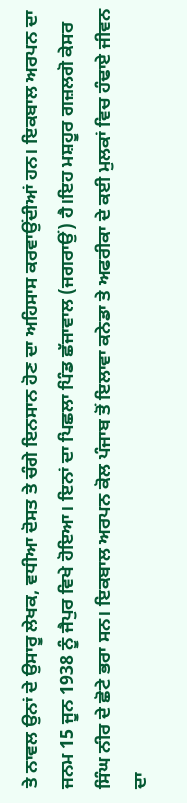ਤੇ ਨਾਵਲ ਉਨਾਂ ਦੇ ਉਸਾਰੂ ਲੇਖਕ, ਵਧੀਆ ਦੋਸਤ ਤੇ ਚੰਗੇ ਇਨਸਾਨ ਹੋਣ ਦਾ ਅਹਿਸਾਸ ਕਰਵਾਉਂਦੀਆਂ ਹਨ। ਇਕਬਾਲ ਅਰਪਨ ਦਾ ਜਨਮ 15 ਜੂਨ 1938 ਨੂੰ ਜੈਪੁਰ ਵਿਖੇ ਹੋਇਆ। ਇਨਾਂ ਦਾ ਪਿਛਲਾ ਪਿੰਡ ਛੱਜਾਵਾਲ (ਜਗਰਾਉਂ) ਹੈ।ਇਹ ਮਸ਼ਹੂਰ ਗਜ਼ਲਗੋ ਕੇਸਰ ਸਿੰਘ ਨੀਰ ਦੇ ਛੋਟੇ ਭਰਾ ਸਨ। ਇਕਬਾਲ ਅਰਪਨ ਕੋਲ ਪੰਜਾਬ ਤੋਂ ਇਲਾਵਾ ਕਨੇਡਾ ਤੇ ਅਫਰੀਕਾ ਦੇ ਕਈ ਮੁਲਕਾਂ ਵਿਚ ਹੰਢਾਏ ਜੀਵਨ ਦਾ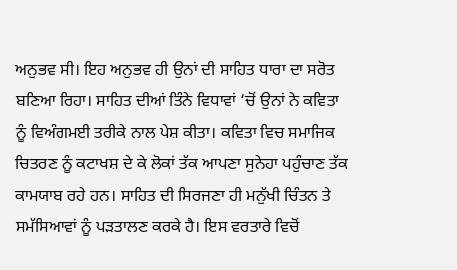ਅਨੁਭਵ ਸੀ। ਇਹ ਅਨੁਭਵ ਹੀ ਉਨਾਂ ਦੀ ਸਾਹਿਤ ਧਾਰਾ ਦਾ ਸਰੋਤ ਬਣਿਆ ਰਿਹਾ। ਸਾਹਿਤ ਦੀਆਂ ਤਿੰਨੇ ਵਿਧਾਵਾਂ ‘ਚੋਂ ਉਨਾਂ ਨੇ ਕਵਿਤਾ ਨੂੰ ਵਿਅੰਗਮਈ ਤਰੀਕੇ ਨਾਲ ਪੇਸ਼ ਕੀਤਾ। ਕਵਿਤਾ ਵਿਚ ਸਮਾਜਿਕ ਚਿਤਰਣ ਨੂੰ ਕਟਾਖਸ਼ ਦੇ ਕੇ ਲੋਕਾਂ ਤੱਕ ਆਪਣਾ ਸੁਨੇਹਾ ਪਹੁੰਚਾਣ ਤੱਕ ਕਾਮਯਾਬ ਰਹੇ ਹਨ। ਸਾਹਿਤ ਦੀ ਸਿਰਜਣਾ ਹੀ ਮਨੁੱਖੀ ਚਿੰਤਨ ਤੇ ਸਮੱਸਿਆਵਾਂ ਨੂੰ ਪੜਤਾਲਣ ਕਰਕੇ ਹੈ। ਇਸ ਵਰਤਾਰੇ ਵਿਚੋਂ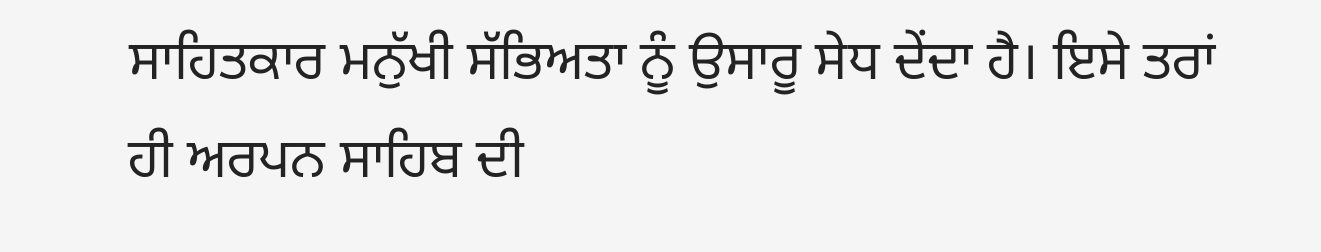ਸਾਹਿਤਕਾਰ ਮਨੁੱਖੀ ਸੱਭਿਅਤਾ ਨੂੰ ਉਸਾਰੂ ਸੇਧ ਦੇਂਦਾ ਹੈ। ਇਸੇ ਤਰਾਂ ਹੀ ਅਰਪਨ ਸਾਹਿਬ ਦੀ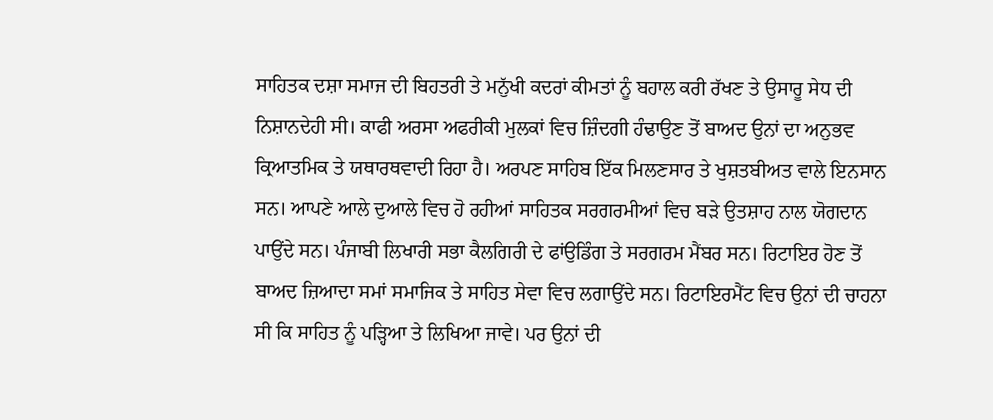ਸਾਹਿਤਕ ਦਸ਼ਾ ਸਮਾਜ ਦੀ ਬਿਹਤਰੀ ਤੇ ਮਨੁੱਖੀ ਕਦਰਾਂ ਕੀਮਤਾਂ ਨੂੰ ਬਹਾਲ ਕਰੀ ਰੱਖਣ ਤੇ ਉਸਾਰੂ ਸੇਧ ਦੀ ਨਿਸ਼ਾਨਦੇਹੀ ਸੀ। ਕਾਫੀ ਅਰਸਾ ਅਫਰੀਕੀ ਮੁਲਕਾਂ ਵਿਚ ਜ਼ਿੰਦਗੀ ਹੰਢਾਉਣ ਤੋਂ ਬਾਅਦ ਉਨਾਂ ਦਾ ਅਨੁਭਵ ਕ੍ਰਿਆਤਮਿਕ ਤੇ ਯਥਾਰਥਵਾਦੀ ਰਿਹਾ ਹੈ। ਅਰਪਣ ਸਾਹਿਬ ਇੱਕ ਮਿਲਣਸਾਰ ਤੇ ਖੁਸ਼ਤਬੀਅਤ ਵਾਲੇ ਇਨਸਾਨ ਸਨ। ਆਪਣੇ ਆਲੇ ਦੁਆਲੇ ਵਿਚ ਹੋ ਰਹੀਆਂ ਸਾਹਿਤਕ ਸਰਗਰਮੀਆਂ ਵਿਚ ਬੜੇ ਉਤਸ਼ਾਹ ਨਾਲ ਯੋਗਦਾਨ ਪਾਉਂਦੇ ਸਨ। ਪੰਜਾਬੀ ਲਿਖਾਰੀ ਸਭਾ ਕੈਲਗਿਰੀ ਦੇ ਫਾਂਉਡਿੰਗ ਤੇ ਸਰਗਰਮ ਮੈਂਬਰ ਸਨ। ਰਿਟਾਇਰ ਹੋਣ ਤੋਂ ਬਾਅਦ ਜ਼ਿਆਦਾ ਸਮਾਂ ਸਮਾਜਿਕ ਤੇ ਸਾਹਿਤ ਸੇਵਾ ਵਿਚ ਲਗਾਉਂਦੇ ਸਨ। ਰਿਟਾਇਰਮੈਂਟ ਵਿਚ ਉਨਾਂ ਦੀ ਚਾਹਨਾ ਸੀ ਕਿ ਸਾਹਿਤ ਨੂੰ ਪੜ੍ਹਿਆ ਤੇ ਲਿਖਿਆ ਜਾਵੇ। ਪਰ ਉਨਾਂ ਦੀ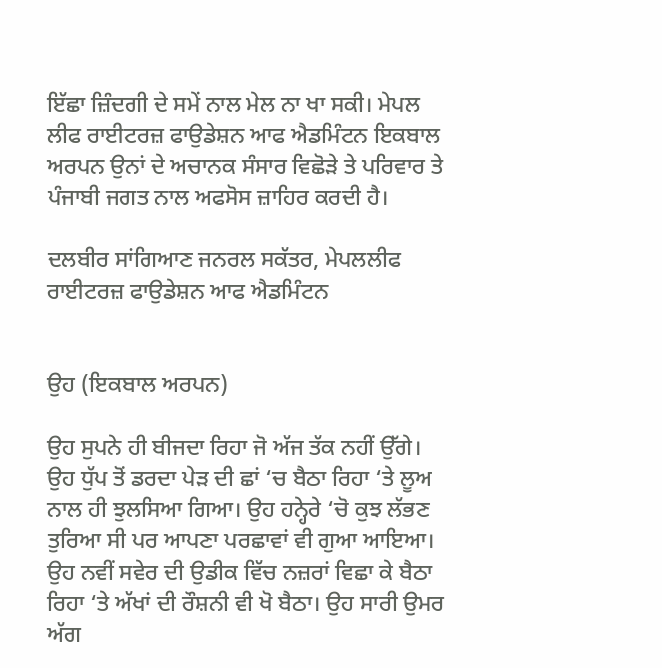ਇੱਛਾ ਜ਼ਿੰਦਗੀ ਦੇ ਸਮੇਂ ਨਾਲ ਮੇਲ ਨਾ ਖਾ ਸਕੀ। ਮੇਪਲ ਲੀਫ ਰਾਈਟਰਜ਼ ਫਾਉਡੇਸ਼ਨ ਆਫ ਐਡਮਿੰਟਨ ਇਕਬਾਲ ਅਰਪਨ ਉਨਾਂ ਦੇ ਅਚਾਨਕ ਸੰਸਾਰ ਵਿਛੋੜੇ ਤੇ ਪਰਿਵਾਰ ਤੇ ਪੰਜਾਬੀ ਜਗਤ ਨਾਲ ਅਫਸੋਸ ਜ਼ਾਹਿਰ ਕਰਦੀ ਹੈ।

ਦਲਬੀਰ ਸਾਂਗਿਆਣ ਜਨਰਲ ਸਕੱਤਰ, ਮੇਪਲਲੀਫ ਰਾਈਟਰਜ਼ ਫਾਉਡੇਸ਼ਨ ਆਫ ਐਡਮਿੰਟਨ


ਉਹ (ਇਕਬਾਲ ਅਰਪਨ)

ਉਹ ਸੁਪਨੇ ਹੀ ਬੀਜਦਾ ਰਿਹਾ ਜੋ ਅੱਜ ਤੱਕ ਨਹੀਂ ਉੱਗੇ। ਉਹ ਧੁੱਪ ਤੋਂ ਡਰਦਾ ਪੇੜ ਦੀ ਛਾਂ ‘ਚ ਬੈਠਾ ਰਿਹਾ ‘ਤੇ ਲੂਅ ਨਾਲ ਹੀ ਝੁਲਸਿਆ ਗਿਆ। ਉਹ ਹਨ੍ਹੇਰੇ ‘ਚੋ ਕੁਝ ਲੱਭਣ ਤੁਰਿਆ ਸੀ ਪਰ ਆਪਣਾ ਪਰਛਾਵਾਂ ਵੀ ਗੁਆ ਆਇਆ। ਉਹ ਨਵੀਂ ਸਵੇਰ ਦੀ ਉਡੀਕ ਵਿੱਚ ਨਜ਼ਰਾਂ ਵਿਛਾ ਕੇ ਬੈਠਾ ਰਿਹਾ ‘ਤੇ ਅੱਖਾਂ ਦੀ ਰੌਸ਼ਨੀ ਵੀ ਖੋ ਬੈਠਾ। ਉਹ ਸਾਰੀ ਉਮਰ ਅੱਗ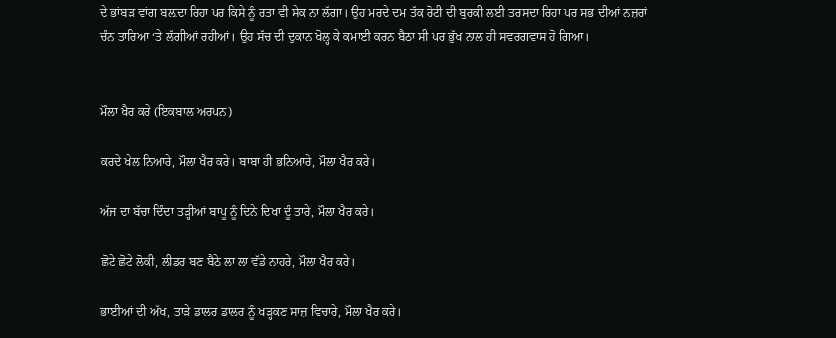ਦੇ ਭਾਂਬੜ ਵਾਂਗ ਬਲ਼ਦਾ ਰਿਹਾ ਪਰ ਕਿਸੇ ਨੂੰ ਰਤਾ ਵੀ ਸੇਕ ਨਾ ਲੱਗਾ। ਉਹ ਮਰਦੇ ਦਮ ਤੱਕ ਰੋਟੀ ਦੀ ਬੁਰਕੀ ਲਈ ਤਰਸਦਾ ਰਿਹਾ ਪਰ ਸਭ ਦੀਆਂ ਨਜ਼ਰਾਂ ਚੰਨ ਤਾਰਿਆ ‘ਤੇ ਲੱਗੀਆਂ ਰਹੀਆਂ। ਉਹ ਸੱਚ ਦੀ ਦੁਕਾਨ ਖੋਲ੍ਹ ਕੇ ਕਮਾਈ ਕਰਨ ਬੈਠਾ ਸੀ ਪਰ ਭੁੱਖ ਨਾਲ ਹੀ ਸਵਰਗਵਾਸ ਹੋ ਗਿਆ।


ਮੌਲਾ ਖੈਰ ਕਰੇ (ਇਕਬਾਲ ਅਰਪਨ)

ਕਰਦੇ ਖੇਲ ਨਿਆਰੇ, ਮੌਲਾ ਖੈਰ ਕਰੇ। ਬਾਬਾ ਹੀ ਭਨਿਆਰੇ, ਮੌਲਾ ਖੈਰ ਕਰੇ।

ਅੱਜ ਦਾ ਬੱਚਾ ਦਿੰਦਾ ਤੜ੍ਹੀਆਂ ਬਾਪੂ ਨੂੰ ਦਿਨੇ ਦਿਖਾ ਦੂੰ ਤਾਰੇ, ਮੌਲਾ ਖੈਰ ਕਰੇ।

ਛੋਟੇ ਛੋਟੇ ਲੋਕੀ, ਲੀਡਰ ਬਣ ਬੈਠੇ ਲਾ ਲਾ ਵੱਡੇ ਨਾਹਰੇ, ਮੌਲਾ ਖੈਰ ਕਰੇ।

ਭਾਈਆਂ ਦੀ ਅੱਖ, ਤਾੜੇ ਡਾਲਰ ਡਾਲਰ ਨੂੰ ਖੜ੍ਹਕਣ ਸਾਜ਼ ਵਿਚਾਰੇ, ਮੌਲਾ ਖੈਰ ਕਰੇ।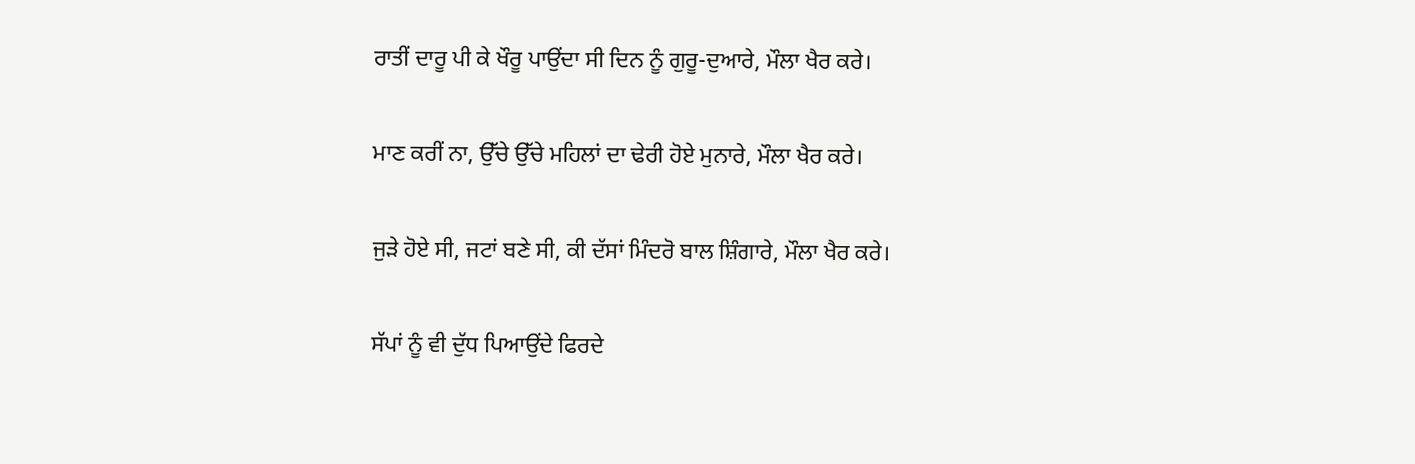ਰਾਤੀਂ ਦਾਰੂ ਪੀ ਕੇ ਖੌਰੂ ਪਾਉਂਦਾ ਸੀ ਦਿਨ ਨੂੰ ਗੁਰੂ-ਦੁਆਰੇ, ਮੌਲਾ ਖੈਰ ਕਰੇ।

ਮਾਣ ਕਰੀਂ ਨਾ, ਉੱਚੇ ਉੱਚੇ ਮਹਿਲਾਂ ਦਾ ਢੇਰੀ ਹੋਏ ਮੁਨਾਰੇ, ਮੌਲਾ ਖੈਰ ਕਰੇ।

ਜੁੜੇ ਹੋਏ ਸੀ, ਜਟਾਂ ਬਣੇ ਸੀ, ਕੀ ਦੱਸਾਂ ਮਿੰਦਰੋ ਬਾਲ ਸ਼ਿੰਗਾਰੇ, ਮੌਲਾ ਖੈਰ ਕਰੇ।

ਸੱਪਾਂ ਨੂੰ ਵੀ ਦੁੱਧ ਪਿਆਉਂਦੇ ਫਿਰਦੇ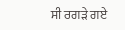ਸੀ ਰਗੜੇ ਗਏ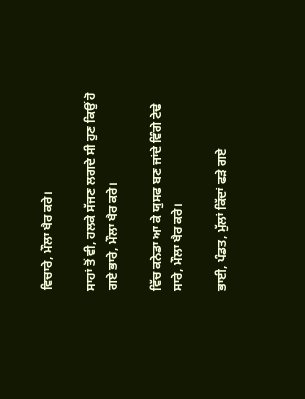ਵਿਚਾਰੇ, ਮੌਲਾ ਖੈਰ ਕਰੇ।

ਸਾਹਾਂ ਤੋਂ ਵੀ, ਹਲਕੇ ਸੱਜਣ ਲਗਦੇ ਸੀ ਹੁਣ ਕਿਉਂ ਹੋ ਗਏ ਭਾਰੇ, ਮੌਲਾ ਖੈਰ ਕਰੇ।

ਵਿੱਚ ਕਨੇਡਾ ਆ ਕੇ ਯੁਸਫ ਬਣ ਜਾਂਦੇ ਵਿੰਗੇ ਟੇਢੇ ਸਾਰੇ, ਮੌਲਾ ਖੈਰ ਕਰੇ।

ਭਾਈ, ਪੰਡਤ, ਮੁੱਲਾਂ ਕਿੱਦਾਂ ਫੜੇ ਗਏ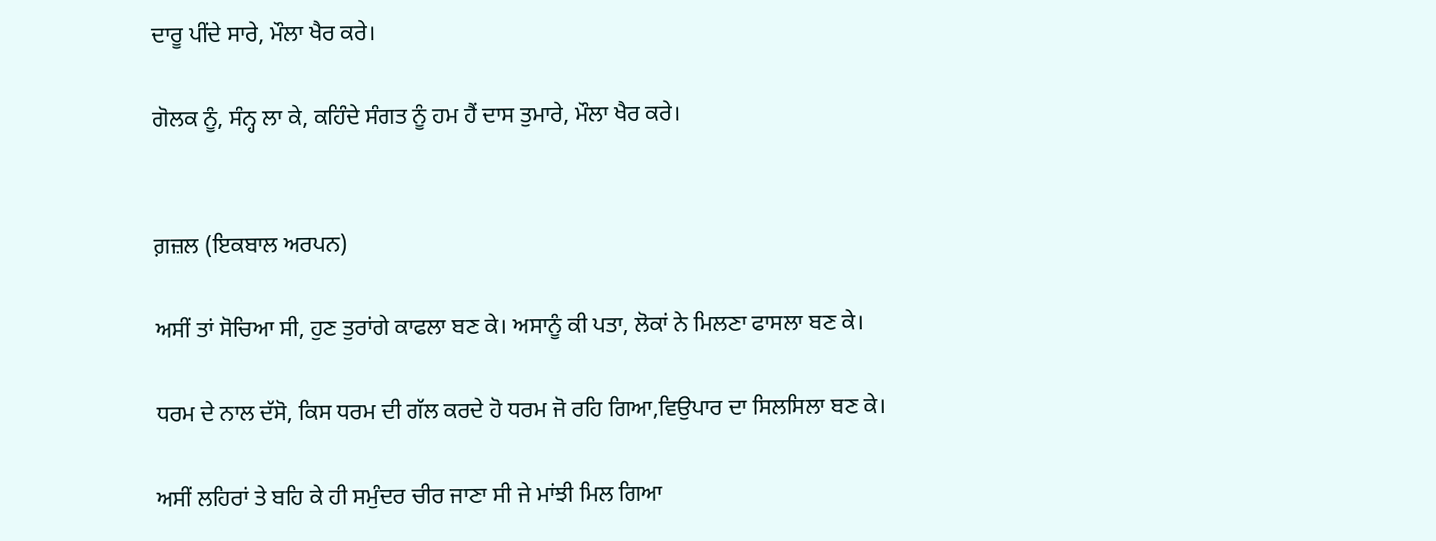ਦਾਰੂ ਪੀਂਦੇ ਸਾਰੇ, ਮੌਲਾ ਖੈਰ ਕਰੇ।

ਗੋਲਕ ਨੂੰ, ਸੰਨ੍ਹ ਲਾ ਕੇ, ਕਹਿੰਦੇ ਸੰਗਤ ਨੂੰ ਹਮ ਹੈਂ ਦਾਸ ਤੁਮਾਰੇ, ਮੌਲਾ ਖੈਰ ਕਰੇ।


ਗ਼ਜ਼ਲ (ਇਕਬਾਲ ਅਰਪਨ)

ਅਸੀਂ ਤਾਂ ਸੋਚਿਆ ਸੀ, ਹੁਣ ਤੁਰਾਂਗੇ ਕਾਫਲਾ ਬਣ ਕੇ। ਅਸਾਨੂੰ ਕੀ ਪਤਾ, ਲੋਕਾਂ ਨੇ ਮਿਲਣਾ ਫਾਸਲਾ ਬਣ ਕੇ।

ਧਰਮ ਦੇ ਨਾਲ ਦੱਸੋ, ਕਿਸ ਧਰਮ ਦੀ ਗੱਲ ਕਰਦੇ ਹੋ ਧਰਮ ਜੋ ਰਹਿ ਗਿਆ,ਵਿਉਪਾਰ ਦਾ ਸਿਲਸਿਲਾ ਬਣ ਕੇ।

ਅਸੀਂ ਲਹਿਰਾਂ ਤੇ ਬਹਿ ਕੇ ਹੀ ਸਮੁੰਦਰ ਚੀਰ ਜਾਣਾ ਸੀ ਜੇ ਮਾਂਝੀ ਮਿਲ ਗਿਆ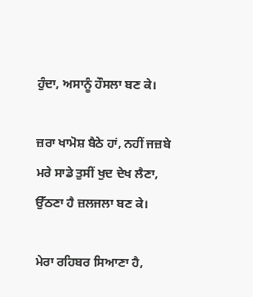ਹੁੰਦਾ, ਅਸਾਨੂੰ ਹੌਸਲਾ ਬਣ ਕੇ।

ਜ਼ਰਾ ਖਾਮੋਸ਼ ਬੈਠੇ ਹਾਂ, ਨਹੀਂ ਜਜ਼ਬੇ ਮਰੇ ਸਾਡੇ ਤੁਸੀਂ ਖੁਦ ਦੇਖ ਲੈਣਾ, ਉੱਠਣਾ ਹੈ ਜ਼ਲਜਲਾ ਬਣ ਕੇ।

ਮੇਰਾ ਰਹਿਬਰ ਸਿਆਣਾ ਹੈ,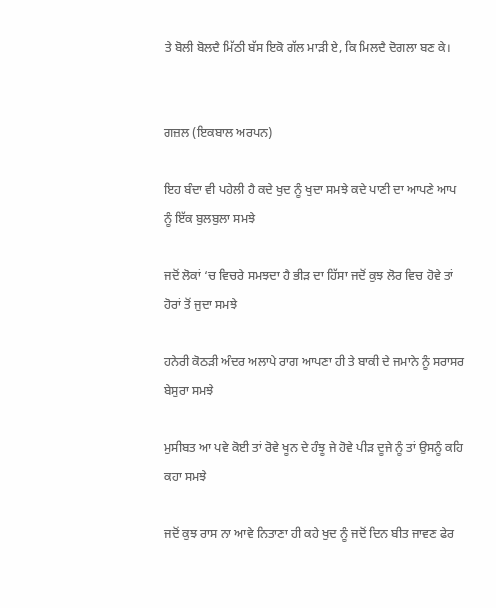ਤੇ ਬੋਲੀ ਬੋਲਦੈ ਮਿੱਠੀ ਬੱਸ ਇਕੋ ਗੱਲ ਮਾੜੀ ਏ, ਕਿ ਮਿਲਦੈ ਦੋਗਲਾ ਬਣ ਕੇ।


ਗਜ਼ਲ (ਇਕਬਾਲ ਅਰਪਨ)

ਇਹ ਬੰਦਾ ਵੀ ਪਹੇਲੀ ਹੈ ਕਦੇ ਖੁਦ ਨੂੰ ਖੁਦਾ ਸਮਝੇ ਕਦੇ ਪਾਣੀ ਦਾ ਆਪਣੇ ਆਪ ਨੂੰ ਇੱਕ ਬੁਲਬੁਲਾ ਸਮਝੇ

ਜਦੋਂ ਲੋਕਾਂ ‘ਚ ਵਿਚਰੇ ਸਮਝਦਾ ਹੈ ਭੀੜ ਦਾ ਹਿੱਸਾ ਜਦੋਂ ਕੁਝ ਲੋਰ ਵਿਚ ਹੋਵੇ ਤਾਂ ਹੋਰਾਂ ਤੋਂ ਜੁਦਾ ਸਮਝੇ

ਹਨੇਰੀ ਕੋਠੜੀ ਅੰਦਰ ਅਲਾਪੇ ਰਾਗ ਆਪਣਾ ਹੀ ਤੇ ਬਾਕੀ ਦੇ ਜਮਾਨੇ ਨੂੰ ਸਰਾਸਰ ਬੇਸੁਰਾ ਸਮਝੇ

ਮੁਸੀਬਤ ਆ ਪਵੇ ਕੋਈ ਤਾਂ ਰੋਵੇ ਖੂਨ ਦੇ ਹੰਝੂ ਜੇ ਹੋਵੇ ਪੀੜ ਦੂਜੇ ਨੂੰ ਤਾਂ ਉਸਨੂੰ ਕਹਿ ਕਹਾ ਸਮਝੇ

ਜਦੋਂ ਕੁਝ ਰਾਸ ਨਾ ਆਵੇ ਨਿਤਾਣਾ ਹੀ ਕਹੇ ਖੁਦ ਨੂੰ ਜਦੋਂ ਦਿਨ ਬੀਤ ਜਾਵਣ ਫੇਰ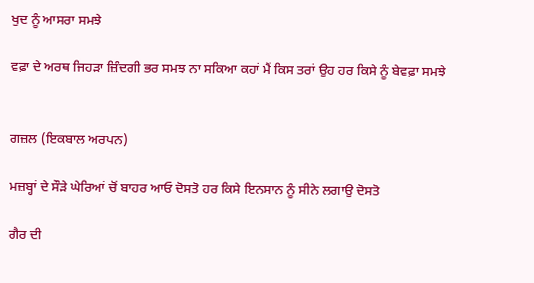ਖੁਦ ਨੂੰ ਆਸਰਾ ਸਮਝੇ

ਵਫ਼ਾ ਦੇ ਅਰਥ ਜਿਹੜਾ ਜ਼ਿੰਦਗੀ ਭਰ ਸਮਝ ਨਾ ਸਕਿਆ ਕਹਾਂ ਮੈਂ ਕਿਸ ਤਰਾਂ ਉਹ ਹਰ ਕਿਸੇ ਨੂੰ ਬੇਵਫ਼ਾ ਸਮਝੇ


ਗਜ਼ਲ (ਇਕਬਾਲ ਅਰਪਨ)

ਮਜ਼ਬ੍ਹਾਂ ਦੇ ਸੌੜੇ ਘੇਰਿਆਂ ਚੋਂ ਬਾਹਰ ਆਓ ਦੋਸਤੋ ਹਰ ਕਿਸੇ ਇਨਸਾਨ ਨੂੰ ਸੀਨੇ ਲਗਾਉ ਦੋਸਤੋ

ਗੈਰ ਦੀ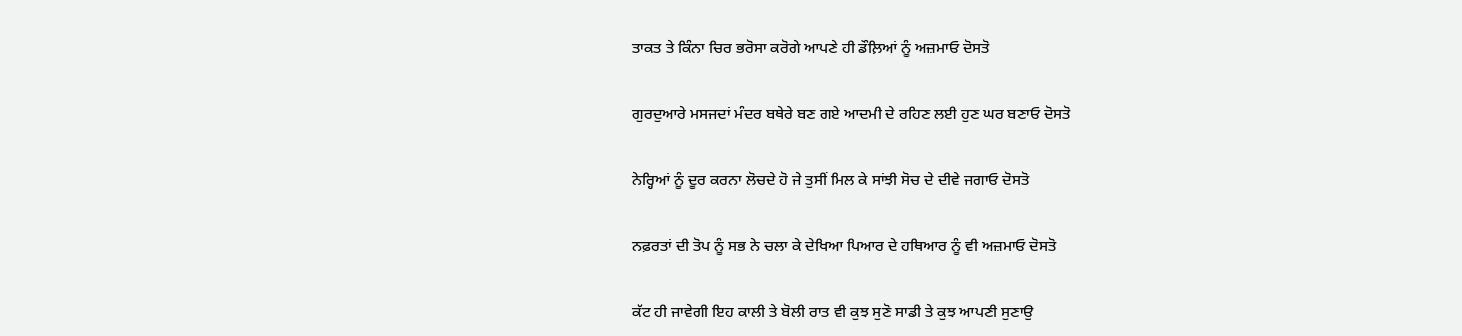ਤਾਕਤ ਤੇ ਕਿੰਨਾ ਚਿਰ ਭਰੋਸਾ ਕਰੋਗੇ ਆਪਣੇ ਹੀ ਡੌਲ਼ਿਆਂ ਨੂੰ ਅਜ਼ਮਾਓ ਦੋਸਤੋ

ਗੁਰਦੁਆਰੇ ਮਸਜਦਾਂ ਮੰਦਰ ਬਥੇਰੇ ਬਣ ਗਏ ਆਦਮੀ ਦੇ ਰਹਿਣ ਲਈ ਹੁਣ ਘਰ ਬਣਾਓ ਦੋਸਤੋ

ਨੇਰ੍ਹਿਆਂ ਨੂੰ ਦੂਰ ਕਰਨਾ ਲੋਚਦੇ ਹੋ ਜੇ ਤੁਸੀਂ ਮਿਲ ਕੇ ਸਾਂਝੀ ਸੋਚ ਦੇ ਦੀਵੇ ਜਗਾਓ ਦੋਸਤੋ

ਨਫ਼ਰਤਾਂ ਦੀ ਤੋਪ ਨੂੰ ਸਭ ਨੇ ਚਲਾ ਕੇ ਦੇਖਿਆ ਪਿਆਰ ਦੇ ਹਥਿਆਰ ਨੂੰ ਵੀ ਅਜ਼ਮਾਓ ਦੋਸਤੋ

ਕੱਟ ਹੀ ਜਾਵੇਗੀ ਇਹ ਕਾਲੀ ਤੇ ਬੋਲੀ ਰਾਤ ਵੀ ਕੁਝ ਸੁਣੋ ਸਾਡੀ ਤੇ ਕੁਝ ਆਪਣੀ ਸੁਣਾਉ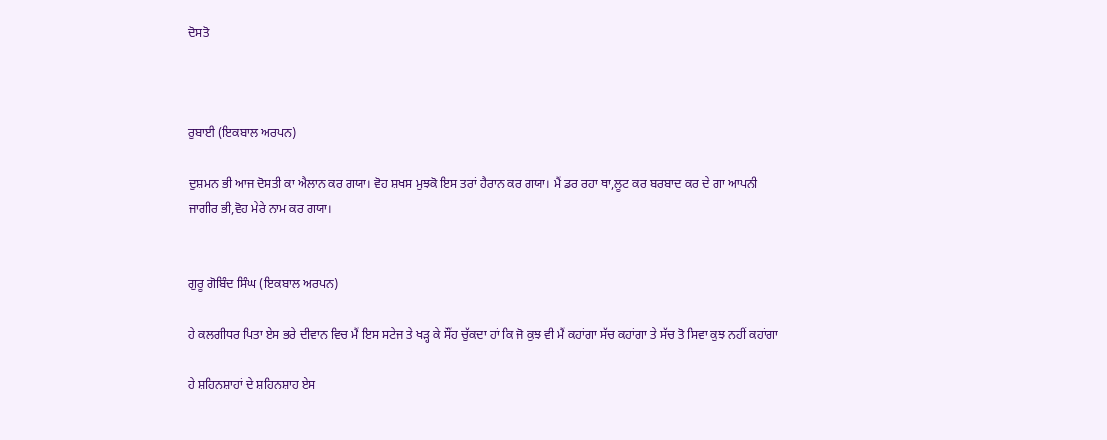ਦੋਸਤੋ



ਰੁਬਾਈ (ਇਕਬਾਲ ਅਰਪਨ)

ਦੁਸ਼ਮਨ ਭੀ ਆਜ ਦੋਸਤੀ ਕਾ ਐਲਾਨ ਕਰ ਗਯਾ। ਵੋਹ ਸ਼ਖਸ ਮੁਝਕੋ ਇਸ ਤਰਾਂ ਹੈਰਾਨ ਕਰ ਗਯਾ। ਮੈਂ ਡਰ ਰਹਾ ਥਾ,ਲੂਟ ਕਰ ਬਰਬਾਦ ਕਰ ਦੇ ਗਾ ਆਪਨੀ ਜਾਗੀਰ ਭੀ,ਵੋਹ ਮੇਰੇ ਨਾਮ ਕਰ ਗਯਾ।


ਗੁਰੂ ਗੋਬਿੰਦ ਸਿੰਘ (ਇਕਬਾਲ ਅਰਪਨ)

ਹੇ ਕਲਗੀਧਰ ਪਿਤਾ ਏਸ ਭਰੇ ਦੀਵਾਨ ਵਿਚ ਮੈਂ ਇਸ ਸਟੇਜ ਤੇ ਖੜ੍ਹ ਕੇ ਸੌਂਹ ਚੁੱਕਦਾ ਹਾਂ ਕਿ ਜੋ ਕੁਝ ਵੀ ਮੈਂ ਕਹਾਂਗਾ ਸੱਚ ਕਹਾਂਗਾ ਤੇ ਸੱਚ ਤੋ ਸਿਵਾ ਕੁਝ ਨਹੀਂ ਕਹਾਂਗਾ

ਹੇ ਸ਼ਹਿਨਸ਼ਾਹਾਂ ਦੇ ਸ਼ਹਿਨਸ਼ਾਹ ਏਸ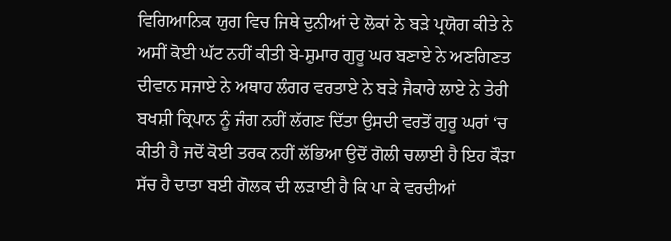ਵਿਗਿਆਨਿਕ ਯੁਗ ਵਿਚ ਜਿਥੇ ਦੁਨੀਆਂ ਦੇ ਲੋਕਾਂ ਨੇ ਬੜੇ ਪ੍ਰਯੋਗ ਕੀਤੇ ਨੇ ਅਸੀਂ ਕੋਈ ਘੱਟ ਨਹੀਂ ਕੀਤੀ ਬੇ-ਸ਼ੁਮਾਰ ਗੁਰੂ ਘਰ ਬਣਾਏ ਨੇ ਅਣਗਿਣਤ ਦੀਵਾਨ ਸਜਾਏ ਨੇ ਅਥਾਹ ਲੰਗਰ ਵਰਤਾਏ ਨੇ ਬੜੇ ਜੈਕਾਰੇ ਲਾਏ ਨੇ ਤੇਰੀ ਬਖਸ਼ੀ ਕ੍ਰਿਪਾਨ ਨੂੰ ਜੰਗ ਨਹੀਂ ਲੱਗਣ ਦਿੱਤਾ ਉਸਦੀ ਵਰਤੋਂ ਗੁਰੂ ਘਰਾਂ ‘ਚ ਕੀਤੀ ਹੈ ਜਦੋਂ ਕੋਈ ਤਰਕ ਨਹੀਂ ਲੱਭਿਆ ਉਦੋਂ ਗੋਲੀ ਚਲਾਈ ਹੈ ਇਹ ਕੌੜਾ ਸੱਚ ਹੈ ਦਾਤਾ ਬਈ ਗੋਲਕ ਦੀ ਲੜਾਈ ਹੈ ਕਿ ਪਾ ਕੇ ਵਰਦੀਆਂ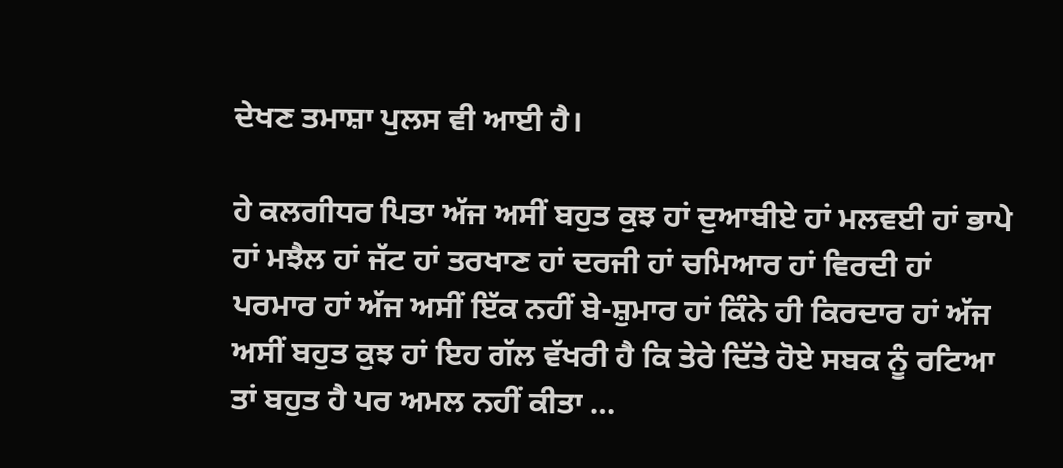ਦੇਖਣ ਤਮਾਸ਼ਾ ਪੁਲਸ ਵੀ ਆਈ ਹੈ।

ਹੇ ਕਲਗੀਧਰ ਪਿਤਾ ਅੱਜ ਅਸੀਂ ਬਹੁਤ ਕੁਝ ਹਾਂ ਦੁਆਬੀਏ ਹਾਂ ਮਲਵਈ ਹਾਂ ਭਾਪੇ ਹਾਂ ਮਝੈਲ ਹਾਂ ਜੱਟ ਹਾਂ ਤਰਖਾਣ ਹਾਂ ਦਰਜੀ ਹਾਂ ਚਮਿਆਰ ਹਾਂ ਵਿਰਦੀ ਹਾਂ ਪਰਮਾਰ ਹਾਂ ਅੱਜ ਅਸੀਂ ਇੱਕ ਨਹੀਂ ਬੇ-ਸ਼ੁਮਾਰ ਹਾਂ ਕਿੰਨੇ ਹੀ ਕਿਰਦਾਰ ਹਾਂ ਅੱਜ ਅਸੀਂ ਬਹੁਤ ਕੁਝ ਹਾਂ ਇਹ ਗੱਲ ਵੱਖਰੀ ਹੈ ਕਿ ਤੇਰੇ ਦਿੱਤੇ ਹੋਏ ਸਬਕ ਨੂੰ ਰਟਿਆ ਤਾਂ ਬਹੁਤ ਹੈ ਪਰ ਅਮਲ ਨਹੀਂ ਕੀਤਾ …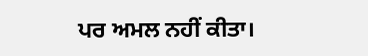ਪਰ ਅਮਲ ਨਹੀਂ ਕੀਤਾ।